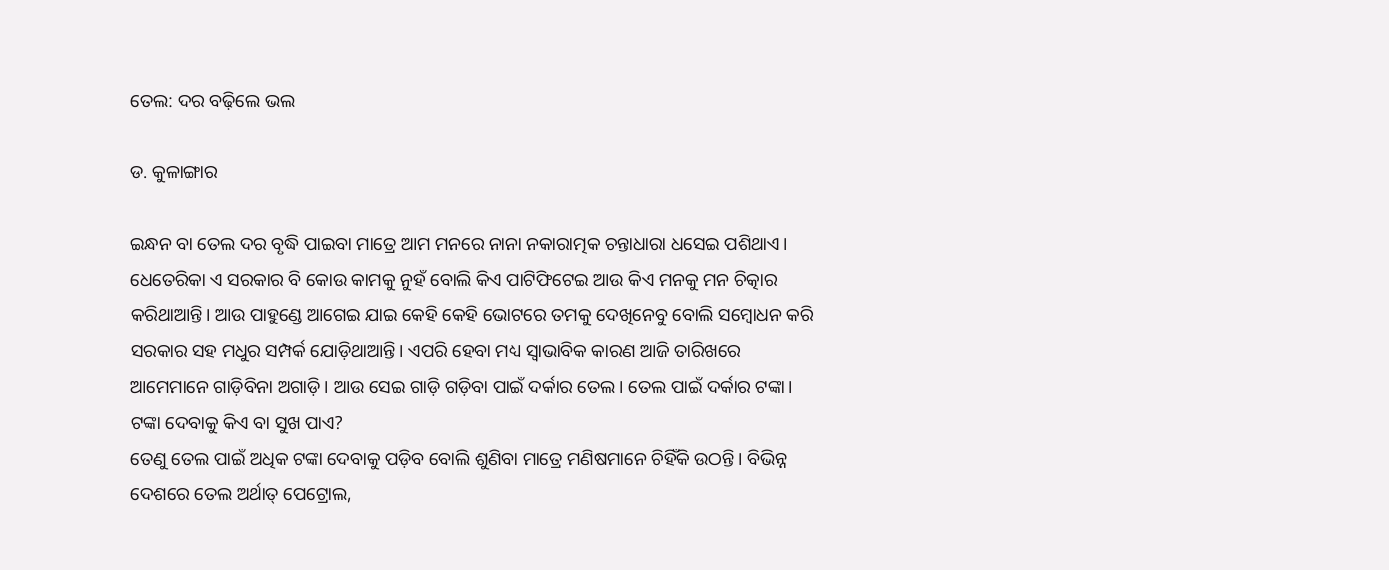ତେଲ: ଦର ବଢ଼ିଲେ ଭଲ

ଡ. କୁଳାଙ୍ଗାର

ଇନ୍ଧନ ବା ତେଲ ଦର ବୃଦ୍ଧି ପାଇବା ମାତ୍ରେ ଆମ ମନରେ ନାନା ନକାରାତ୍ମକ ଚନ୍ତାଧାରା ଧସେଇ ପଶିଥାଏ। ଧେତେରିକା ଏ ସରକାର ବି କୋଉ କାମକୁ ନୁହଁ ବୋଲି କିଏ ପାଟିଫିଟେଇ ଆଉ କିଏ ମନକୁ ମନ ଚିତ୍କାର କରିଥାଆନ୍ତି। ଆଉ ପାହୁଣ୍ଡେ ଆଗେଇ ଯାଇ କେହି କେହି ଭୋଟରେ ତମକୁ ଦେଖିନେବୁ ବୋଲି ସମ୍ବୋଧନ କରି ସରକାର ସହ ମଧୁର ସମ୍ପର୍କ ଯୋଡ଼ିଥାଆନ୍ତି। ଏପରି ହେବା ମଧ୍ୟ ସ୍ବାଭାବିକ କାରଣ ଆଜି ତାରିଖରେ ଆମେମାନେ ଗାଡ଼ିବିନା ଅଗାଡ଼ି। ଆଉ ସେଇ ଗାଡ଼ି ଗଡ଼ିବା ପାଇଁ ଦର୍କାର ତେଲ। ତେଲ ପାଇଁ ଦର୍କାର ଟଙ୍କା। ଟଙ୍କା ଦେବାକୁ କିଏ ବା ସୁଖ ପାଏ?
ତେଣୁ ତେଲ ପାଇଁ ଅଧିକ ଟଙ୍କା ଦେବାକୁ ପଡ଼ିବ ବୋଲି ଶୁଣିବା ମାତ୍ରେ ମଣିଷମାନେ ଚିହିଁକି ଉଠନ୍ତି। ବିଭିନ୍ନ ଦେଶରେ ତେଲ ଅର୍ଥାତ୍‌ ପେଟ୍ରୋଲ,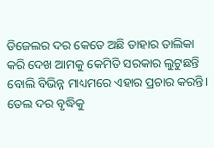ଡିଜେଲର ଦର କେତେ ଅଛି ତାହାର ତାଲିକା କରି ଦେଖ ଆମକୁ କେମିତି ସରକାର ଲୁଟୁଛନ୍ତି ବୋଲି ବିଭିନ୍ନ ମାଧ୍ୟମରେ ଏହାର ପ୍ରଚାର କରନ୍ତି। ତେଲ ଦର ବୃଦ୍ଧିକୁ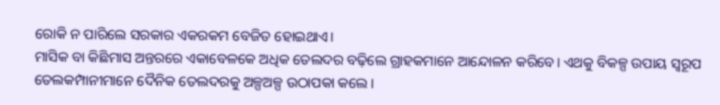ରୋକି ନ ପାରିଲେ ସରକାର ଏକରକମ ବେଜିତ ହୋଇଥାଏ।
ମାସିକ ବା କିଛିମାସ ଅନ୍ତରରେ ଏକାବେଳକେ ଅଧିକ ତେଲଦର ବଢ଼ିଲେ ଗ୍ରାହକମାନେ ଆନ୍ଦୋଳନ କରିବେ। ଏଥକୁ ବିକଳ୍ପ ଉପାୟ ସ୍ବରୂପ ତେଲକମ୍ପାନୀମାନେ ଦୈନିକ ତେଲଦରକୁ ଅଳ୍ପଅଳ୍ପ ଉଠାପକା କଲେ।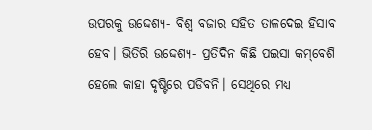ଉପରକୁ ଉଦ୍ଦେଶ୍ୟ- ବିଶ୍ୱ ବଜାର ସହିତ ତାଳଦେଇ ହିସାବ ହେବ। ଭିତିରି ଉଦ୍ଦେଶ୍ୟ- ପ୍ରତିଦିନ କିଛି ପଇସା କମ୍‌ବେଶି ହେଲେ କାହା ଦୃଷ୍ଟିରେ ପଡିବନି। ସେଥିରେ ମଧ୍ୟ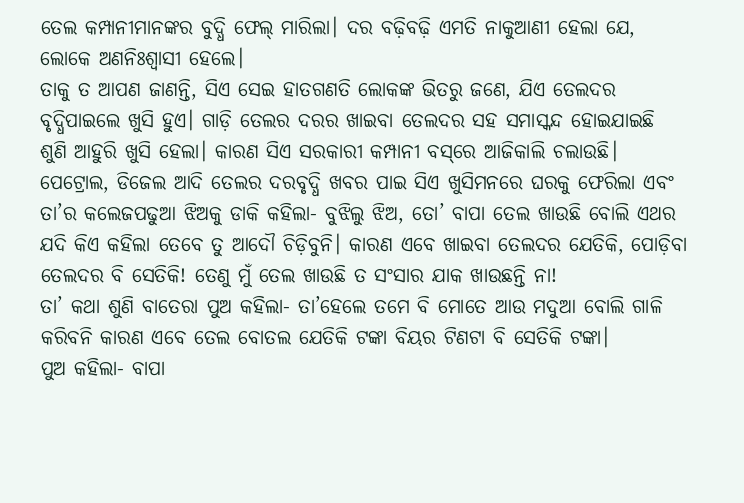ତେଲ କମ୍ପାନୀମାନଙ୍କର ବୁଦ୍ଧି ଫେଲ୍‌ ମାରିଲା। ଦର ବଢ଼ିବଢ଼ି ଏମତି ନାକୁଆଣୀ ହେଲା ଯେ, ଲୋକେ ଅଣନିଃଶ୍ୱାସୀ ହେଲେ।
ତାକୁ ତ ଆପଣ ଜାଣନ୍ତି, ସିଏ ସେଇ ହାତଗଣତି ଲୋକଙ୍କ ଭିତରୁ ଜଣେ, ଯିଏ ତେଲଦର ବୃଦ୍ଧିପାଇଲେ ଖୁସି ହୁଏ। ଗାଡ଼ି ତେଲର ଦରର ଖାଇବା ତେଲଦର ସହ ସମାସ୍କନ୍ଦ ହୋଇଯାଇଛି ଶୁଣି ଆହୁରି ଖୁସି ହେଲା। କାରଣ ସିଏ ସରକାରୀ କମ୍ପାନୀ ବସ୍‌ରେ ଆଜିକାଲି ଚଲାଉଛି। ପେଟ୍ରୋଲ, ଡିଜେଲ ଆଦି ତେଲର ଦରବୃଦ୍ଧି ଖବର ପାଇ ସିଏ ଖୁସିମନରେ ଘରକୁ ଫେରିଲା ଏବଂ ତା’ର କଲେଜପଢୁଆ ଝିଅକୁ ଡାକି କହିଲା- ବୁଝିଲୁ ଝିଅ, ତୋ’ ବାପା ତେଲ ଖାଉଛି ବୋଲି ଏଥର ଯଦି କିଏ କହିଲା ତେବେ ତୁ ଆଦୌ ଚିଡ଼ିବୁନି। କାରଣ ଏବେ ଖାଇବା ତେଲଦର ଯେତିକି, ପୋଡ଼ିବା ତେଲଦର ବି ସେତିକି! ତେଣୁ ମୁଁ ତେଲ ଖାଉଛି ତ ସଂସାର ଯାକ ଖାଉଛନ୍ତି ନା!
ତା’ କଥା ଶୁଣି ବାତେରା ପୁଅ କହିଲା- ତା’ହେଲେ ତମେ ବି ମୋତେ ଆଉ ମଦୁଆ ବୋଲି ଗାଳି କରିବନି କାରଣ ଏବେ ତେଲ ବୋତଲ ଯେତିକି ଟଙ୍କା ବିୟର ଟିଣଟା ବି ସେତିକି ଟଙ୍କା।
ପୁଅ କହିଲା- ବାପା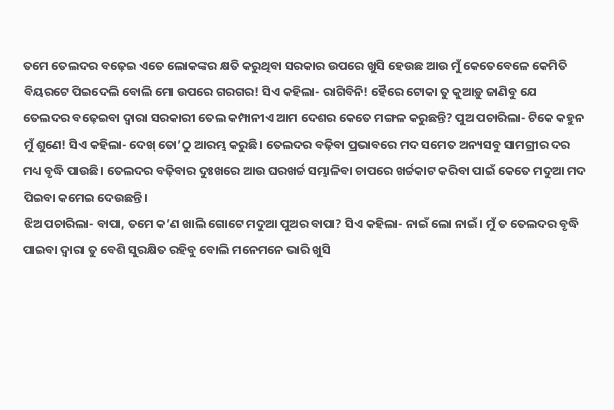ତମେ ତେଲଦର ବଢ଼େଇ ଏତେ ଲୋକଙ୍କର କ୍ଷତି କରୁଥିବା ସରକାର ଉପରେ ଖୁସି ହେଉଛ ଆଉ ମୁଁ କେତେବେଳେ କେମିତି ବିୟରଟେ ପିଇଦେଲି ବୋଲି ମୋ ଉପରେ ଗରଗର! ସିଏ କହିଲା- ରାଗିବିନି! ହୈରେ ଟୋକା ତୁ କୁଆଡ଼ୁ ଜାଣିବୁ ଯେ ତେଲଦର ବଢ଼େଇବା ଦ୍ୱାରା ସରକାରୀ ତେଲ କମ୍ପାନୀଏ ଆମ ଦେଶର କେତେ ମଙ୍ଗଳ କରୁଛନ୍ତି? ପୁଅ ପଚାରିଲା- ଟିକେ କହୁନ ମୁଁ ଶୁଣେ! ସିଏ କହିଲା- ଦେଖ୍‌ ତୋ’ଠୁ ଆରମ୍ଭ କରୁଛି। ତେଲଦର ବଢ଼ିବା ପ୍ରଭାବରେ ମଦ ସମେତ ଅନ୍ୟସବୁ ସାମଗ୍ରୀର ଦର ମଧ୍ୟ ବୃଦ୍ଧି ପାଉଛି। ତେଲଦର ବଢ଼ିବାର ଦୁଃଖରେ ଆଉ ଘରଖର୍ଚ୍ଚ ସମ୍ଭାଳିବା ଚାପରେ ଖର୍ଚ୍ଚକାଟ କରିବା ପାଇଁ କେତେ ମଦୁଆ ମଦ ପିଇବା କମେଇ ଦେଉଛନ୍ତି।
ଝିଅ ପଚାରିଲା- ବାପା, ତମେ କ’ଣ ଖାଲି ଗୋଟେ ମଦୁଆ ପୁଅର ବାପା? ସିଏ କହିଲା- ନାଇଁ ଲୋ ନାଇଁ। ମୁଁ ତ ତେଲଦର ବୃଦ୍ଧି ପାଇବା ଦ୍ୱାରା ତୁ ବେଶି ସୁରକ୍ଷିତ ରହିବୁ ବୋଲି ମନେମନେ ଭାରି ଖୁସି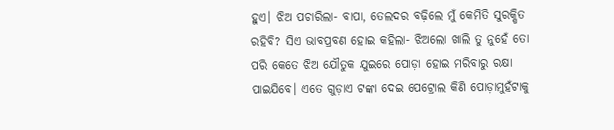ହୁଏ। ଝିଅ ପଚାରିଲା- ବାପା, ତେଲଦର ବଢ଼ିଲେ ମୁଁ କେମିତି ସୁରକ୍ଷିତ ରହିବି? ସିଏ ଭାବପ୍ରବଣ ହୋଇ କହିଲା- ଝିଅଲୋ ଖାଲି ତୁ ନୁହେଁ ତୋ ପରି କେତେ ଝିଅ ଯୌତୁକ ଯୁଇରେ ପୋଡ଼ା ହୋଇ ମରିବାରୁ ରକ୍ଷା ପାଇଯିବେ। ଏତେ ଗୁଡ଼ାଏ ଟଙ୍କା ଦେଇ ପେଟ୍ରୋଲ କିଣି ପୋଡ଼ାମୁହଁଟାକୁ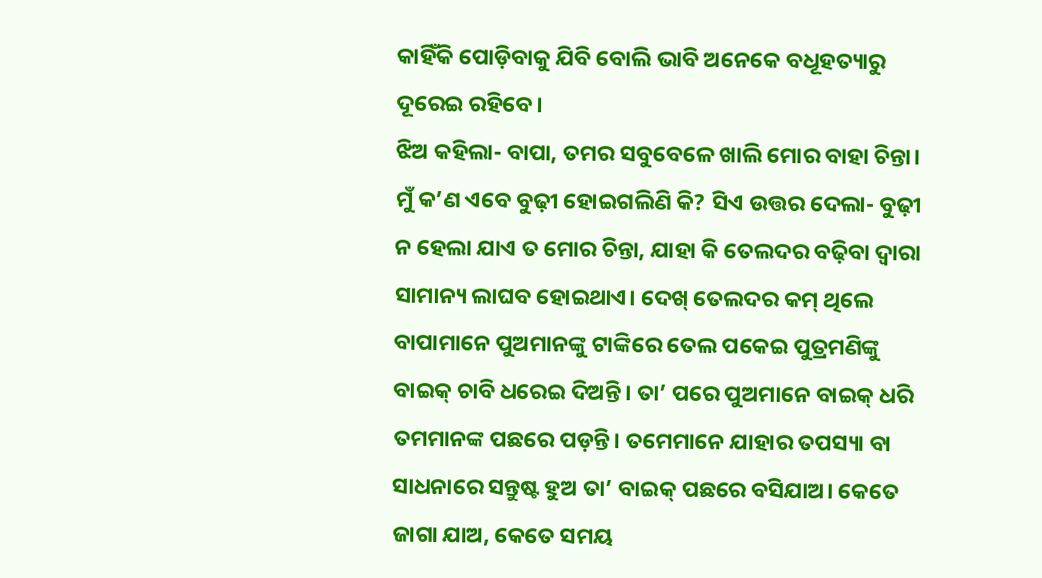କାହିଁକି ପୋଡ଼ିବାକୁ ଯିବି ବୋଲି ଭାବି ଅନେକେ ବଧୂହତ୍ୟାରୁ ଦୂରେଇ ରହିବେ।
ଝିଅ କହିଲା- ବାପା, ତମର ସବୁବେଳେ ଖାଲି ମୋର ବାହା ଚିନ୍ତା। ମୁଁ କ’ଣ ଏବେ ବୁଢ଼ୀ ହୋଇଗଲିଣି କି? ସିଏ ଉତ୍ତର ଦେଲା- ବୁଢ଼ୀ ନ ହେଲା ଯାଏ ତ ମୋର ଚିନ୍ତା, ଯାହା କି ତେଲଦର ବଢ଼ିବା ଦ୍ୱାରା ସାମାନ୍ୟ ଲାଘବ ହୋଇଥାଏ। ଦେଖ୍‌ ତେଲଦର କମ୍‌ ଥିଲେ ବାପାମାନେ ପୁଅମାନଙ୍କୁ ଟାଙ୍କିରେ ତେଲ ପକେଇ ପୁତ୍ରମଣିଙ୍କୁ ବାଇକ୍‌ ଚାବି ଧରେଇ ଦିଅନ୍ତି। ତା’ ପରେ ପୁଅମାନେ ବାଇକ୍‌ ଧରି ତମମାନଙ୍କ ପଛରେ ପଡ଼ନ୍ତି। ତମେମାନେ ଯାହାର ତପସ୍ୟା ବା ସାଧନାରେ ସନ୍ତୁଷ୍ଟ ହୁଅ ତା’ ବାଇକ୍‌ ପଛରେ ବସିଯାଅ। କେତେ ଜାଗା ଯାଅ, କେତେ ସମୟ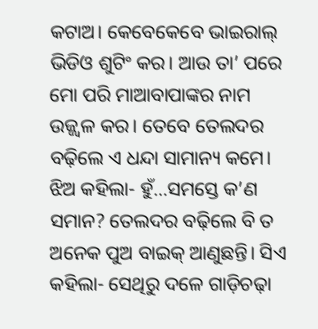କଟାଅ। କେବେକେବେ ଭାଇରାଲ୍‌ ଭିଡିଓ ଶୁଟିଂ କର। ଆଉ ତା’ ପରେ ମୋ ପରି ମାଆବାପାଙ୍କର ନାମ ଉଜ୍ଜ୍ୱଳ କର। ତେବେ ତେଲଦର ବଢ଼ିଲେ ଏ ଧନ୍ଦା ସାମାନ୍ୟ କମେ।
ଝିଅ କହିଲା- ହୁଁ…ସମସ୍ତେ କ’ଣ ସମାନ? ତେଲଦର ବଢ଼ିଲେ ବି ତ ଅନେକ ପୁଅ ବାଇକ୍‌ ଆଣୁଛନ୍ତି। ସିଏ କହିଲା- ସେଥିରୁ ଦଳେ ଗାଡ଼ିଚଢ଼ା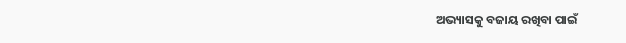ଅଭ୍ୟାସକୁ ବଜାୟ ରଖିବା ପାଇଁ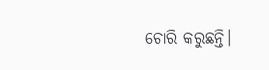ଚୋରି କରୁଛନ୍ତି।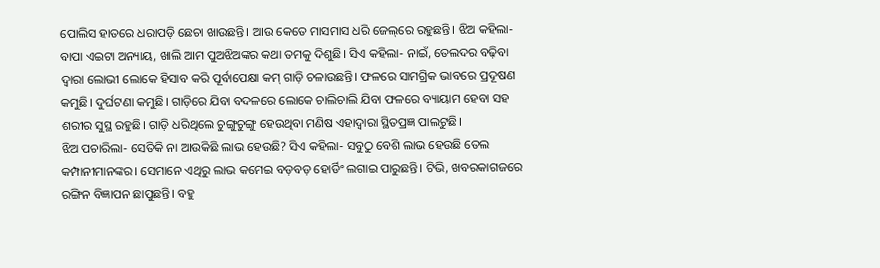ପୋଲିସ ହାତରେ ଧରାପଡ଼ି ଛେଚା ଖାଉଛନ୍ତି। ଆଉ କେତେ ମାସମାସ ଧରି ଜେଲ୍‌ରେ ରହୁଛନ୍ତି। ଝିଅ କହିଲା- ବାପା ଏଇଟା ଅନ୍ୟାୟ, ଖାଲି ଆମ ପୁଅଝିଅଙ୍କର କଥା ତମକୁ ଦିଶୁଛି। ସିଏ କହିଲା- ନାଇଁ, ତେଲଦର ବଢ଼ିବା ଦ୍ୱାରା ଲୋଭୀ ଲୋକେ ହିସାବ କରି ପୂର୍ବାପେକ୍ଷା କମ୍‌ ଗାଡ଼ି ଚଳାଉଛନ୍ତି। ଫଳରେ ସାମଗ୍ରିକ ଭାବରେ ପ୍ରଦୂଷଣ କମୁଛି। ଦୁର୍ଘଟଣା କମୁଛି। ଗାଡ଼ିରେ ଯିବା ବଦଳରେ ଲୋକେ ଚାଲିଚାଲି ଯିବା ଫଳରେ ବ୍ୟାୟାମ ହେବା ସହ ଶରୀର ସୁସ୍ଥ ରହୁଛି। ଗାଡ଼ି ଧରିଥିଲେ ଚୁଙ୍ଗୁଚୁଙ୍ଗୁ ହେଉଥିବା ମଣିଷ ଏହାଦ୍ୱାରା ସ୍ଥିତପ୍ରଜ୍ଞ ପାଲଟୁଛି।
ଝିଅ ପଚାରିଲା- ସେତିକି ନା ଆଉକିଛି ଲାଭ ହେଉଛି? ସିଏ କହିଲା- ସବୁଠୁ ବେଶି ଲାଭ ହେଉଛି ତେଲ କମ୍ପାନୀମାନଙ୍କର। ସେମାନେ ଏଥିରୁ ଲାଭ କମେଇ ବଡ଼ବଡ଼ ହୋର୍ଡିଂ ଲଗାଇ ପାରୁଛନ୍ତି। ଟିଭି, ଖବରକାଗଜରେ ରଙ୍ଗିନ ବିଜ୍ଞାପନ ଛାପୁଛନ୍ତି। ବହୁ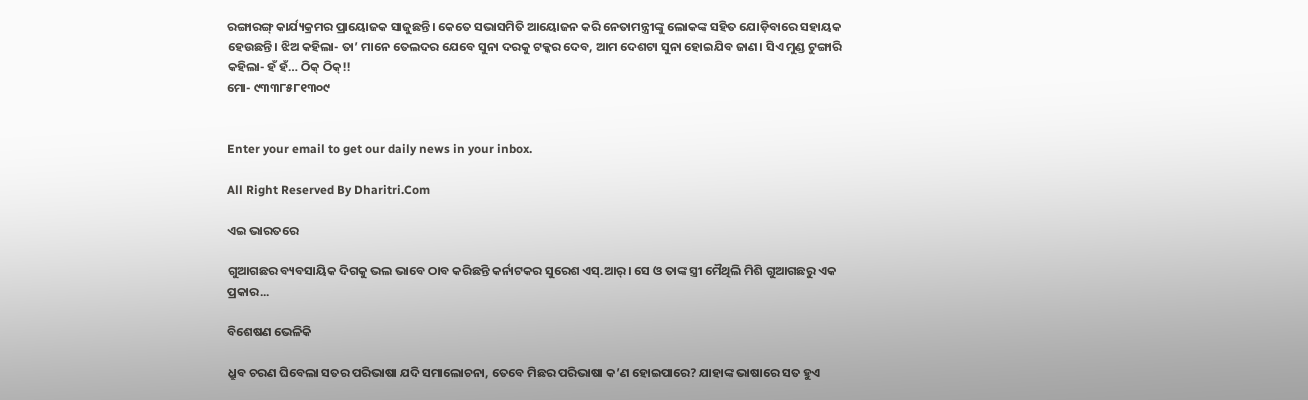ରଙ୍ଗାରଙ୍ଗ୍‌ କାର୍ଯ୍ୟକ୍ରମର ପ୍ରାୟୋଜକ ସାଜୁଛନ୍ତି। କେତେ ସଭାସମିତି ଆୟୋଜନ କରି ନେତାମନ୍ତ୍ରୀଙ୍କୁ ଲୋକଙ୍କ ସହିତ ଯୋଡ଼ିବାରେ ସହାୟକ ହେଉଛନ୍ତି। ଝିଅ କହିଲା- ତା’ ମାନେ ତେଲଦର ଯେବେ ସୁନା ଦରକୁ ଟକ୍କର ଦେବ, ଆମ ଦେଶଟା ସୁନା ହୋଇଯିବ ଜାଣ। ସିଏ ମୁଣ୍ଡ ଟୁଙ୍ଗାରି କହିଲା- ହଁ ହଁ… ଠିକ୍‌ ଠିକ୍‌!!
ମୋ- ୯୩୩୮୫୮୧୩୦୯


Enter your email to get our daily news in your inbox.

All Right Reserved By Dharitri.Com

ଏଇ ଭାରତରେ

ଗୁଆଗଛର ବ୍ୟବସାୟିକ ଦିଗକୁ ଭଲ ଭାବେ ଠାବ କରିଛନ୍ତି କର୍ନାଟକର ସୁରେଶ ଏସ୍‌.ଆର୍‌। ସେ ଓ ତାଙ୍କ ସ୍ତ୍ରୀ ମୈଥିଲି ମିଶି ଗୁଆଗଛରୁ ଏକ ପ୍ରକାର...

ବିଶେଷଣ ଭେଳିକି

ଧ୍ରୁବ ଚରଣ ଘିବେଲା ସତର ପରିଭାଷା ଯଦି ସମାଲୋଚନା, ତେବେ ମିଛର ପରିଭାଷା କ’ଣ ହୋଇପାରେ? ଯାହାଙ୍କ ଭାଷାରେ ସତ ହୁଏ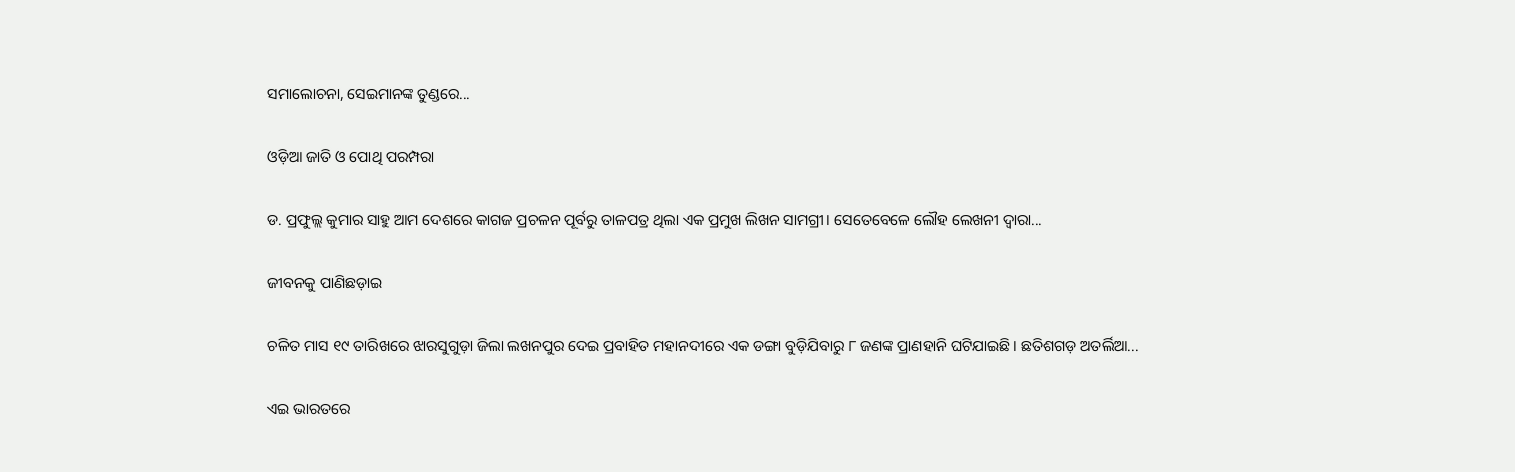ସମାଲୋଚନା, ସେଇମାନଙ୍କ ତୁଣ୍ଡରେ...

ଓଡ଼ିଆ ଜାତି ଓ ପୋଥି ପରମ୍ପରା

ଡ. ପ୍ରଫୁଲ୍ଲ କୁମାର ସାହୁ ଆମ ଦେଶରେ କାଗଜ ପ୍ରଚଳନ ପୂର୍ବରୁ ତାଳପତ୍ର ଥିଲା ଏକ ପ୍ରମୁଖ ଲିଖନ ସାମଗ୍ରୀ। ସେତେବେଳେ ଲୌହ ଲେଖନୀ ଦ୍ୱାରା...

ଜୀବନକୁ ପାଣିଛଡ଼ାଇ

ଚଳିତ ମାସ ୧୯ ତାରିଖରେ ଝାରସୁଗୁଡ଼ା ଜିଲା ଲଖନପୁର ଦେଇ ପ୍ରବାହିତ ମହାନଦୀରେ ଏକ ଡଙ୍ଗା ବୁଡ଼ିଯିବାରୁ ୮ ଜଣଙ୍କ ପ୍ରାଣହାନି ଘଟିଯାଇଛି। ଛତିଶଗଡ଼ ଅତର୍ଲିଆ...

ଏଇ ଭାରତରେ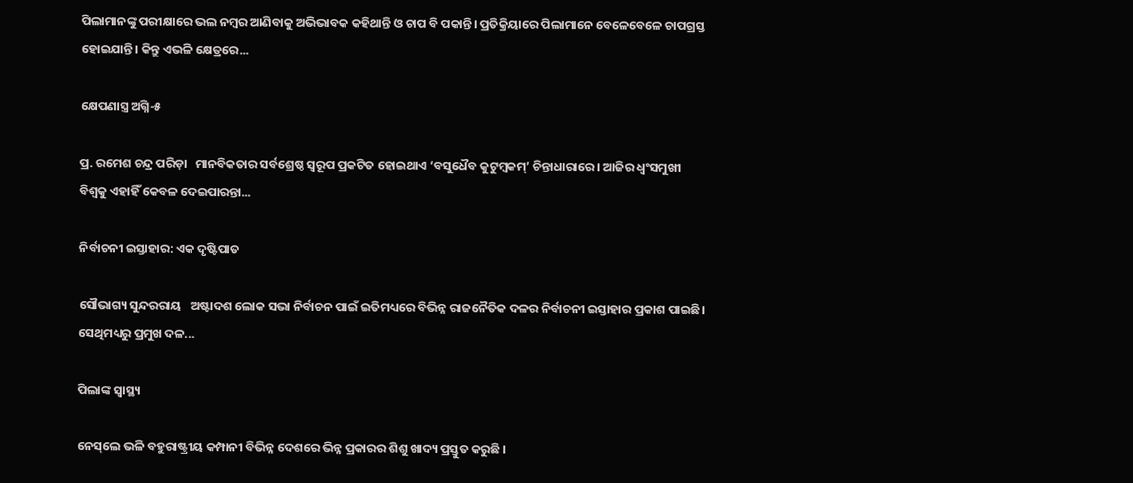ପିଲାମାନଙ୍କୁ ପରୀକ୍ଷାରେ ଭଲ ନମ୍ବର ଆଣିବାକୁ ଅଭିଭାବକ କହିଥାନ୍ତି ଓ ଚାପ ବି ପକାନ୍ତି। ପ୍ରତିକ୍ରିୟାରେ ପିଲାମାନେ ବେଳେବେଳେ ଚାପଗ୍ରସ୍ତ ହୋଇଯାନ୍ତି। କିନ୍ତୁ ଏଭଳି କ୍ଷେତ୍ରରେ...

କ୍ଷେପଣାସ୍ତ୍ର ଅଗ୍ନି-୫

ପ୍ର. ରମେଶ ଚନ୍ଦ୍ର ପରିଡ଼ା   ମାନବିକତାର ସର୍ବଶ୍ରେଷ୍ଠ ସ୍ବରୂପ ପ୍ରକଟିତ ହୋଇଥାଏ ‘ବସୁଧୈବ କୁଟୁମ୍ବକମ୍‌’ ଚିନ୍ତାଧାରାରେ। ଆଜିର ଧ୍ୱଂସମୁଖୀ ବିଶ୍ୱକୁ ଏହାହିଁ କେବଳ ଦେଇପାରନ୍ତା...

ନିର୍ବାଚନୀ ଇସ୍ତାହାର: ଏକ ଦୃଷ୍ଟିପାତ

ସୌଭାଗ୍ୟ ସୁନ୍ଦରରାୟ   ଅଷ୍ଟାଦଶ ଲୋକ ସଭା ନିର୍ବାଚନ ପାଇଁ ଇତିମଧ୍ୟରେ ବିଭିନ୍ନ ରାଜନୈତିକ ଦଳର ନିର୍ବାଚନୀ ଇସ୍ତାହାର ପ୍ରକାଶ ପାଇଛି। ସେଥିମଧ୍ୟରୁ ପ୍ରମୁଖ ଦଳ...

ପିଲାଙ୍କ ସ୍ୱାସ୍ଥ୍ୟ

ନେସ୍‌ଲେ ଭଳି ବହୁରାଷ୍ଟ୍ରୀୟ କମ୍ପାନୀ ବିଭିନ୍ନ ଦେଶରେ ଭିନ୍ନ ପ୍ରକାରର ଶିଶୁ ଖାଦ୍ୟ ପ୍ରସ୍ତୁତ କରୁଛି ।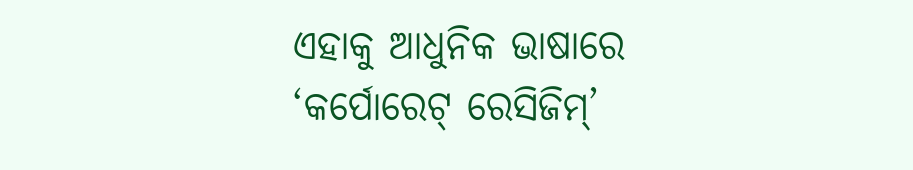ଏହାକୁ ଆଧୁନିକ ଭାଷାରେ ‘କର୍ପୋରେଟ୍‌ ରେସିଜିମ୍‌’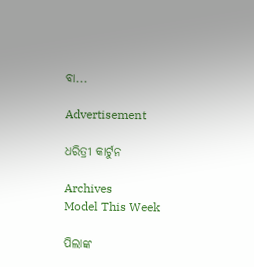ବା...

Advertisement

ଧରିତ୍ରୀ କାର୍ଟୁନ

Archives
Model This Week

ପିଲାଙ୍କ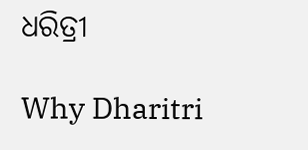ଧରିତ୍ରୀ

Why Dharitri